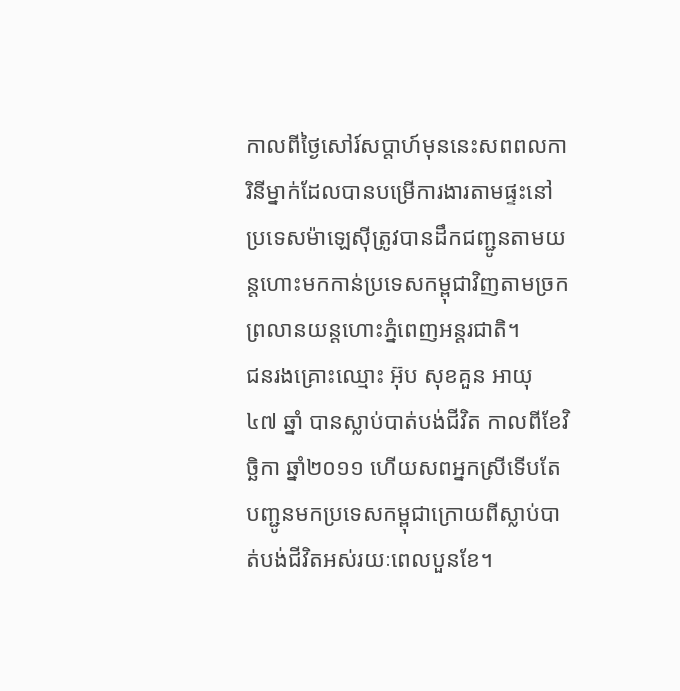កាលពីថ្ងៃសៅរ៍សប្តាហ៍មុននេះសពពលការិនីម្នាក់ដែលបានបម្រើការងារតាមផ្ទះនៅប្រទេសម៉ាឡេស៊ីត្រូវបានដឹកជញ្ជូនតាមយន្តហោះមកកាន់ប្រទេសកម្ពុជាវិញតាមច្រកព្រលានយន្តហោះភ្នំពេញអន្តរជាតិ។
ជនរងគ្រោះឈ្មោះ អ៊ុប សុខគួន អាយុ ៤៧ ឆ្នាំ បានស្លាប់បាត់បង់ជីវិត កាលពីខែវិច្ឆិកា ឆ្នាំ២០១១ ហើយសពអ្នកស្រីទើបតែបញ្ជូនមកប្រទេសកម្ពុជាក្រោយពីស្លាប់បាត់បង់ជីវិតអស់រយៈពេលបួនខែ។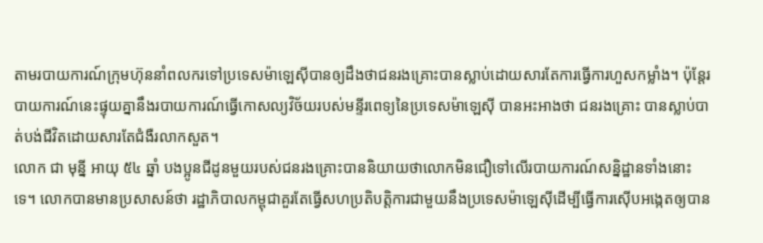តាមរបាយការណ៍ក្រុមហ៊ុននាំពលករទៅប្រទេសម៉ាឡេស៊ីបានឲ្យដឹងថាជនរងគ្រោះបានស្លាប់ដោយសារតែការធ្វើការហួសកម្លាំង។ ប៉ុន្តែរបាយការណ៍នេះផ្ទុយគ្នានឹងរបាយការណ៍ធ្វើកោសល្យវិច័យរបស់មន្ទីរពេទ្យនៃប្រទេសម៉ាឡេស៊ី បានអះអាងថា ជនរងគ្រោះ បានស្លាប់បាត់បង់ជីវិតដោយសារតែជំងឺរលាកសួត។
លោក ជា មុន្នី អាយុ ៥៤ ឆ្នាំ បងប្អូនជីដូនមួយរបស់ជនរងគ្រោះបាននិយាយថាលោកមិនជឿទៅលើរបាយការណ៍សន្និដ្ឋានទាំងនោះទេ។ លោកបានមានប្រសាសន៍ថា រដ្ឋាភិបាលកម្ពុជាគួរតែធ្វើសហប្រតិបត្តិការជាមួយនឹងប្រទេសម៉ាឡេស៊ីដើម្បីធ្វើការស៊ើបអង្កេតឲ្យបាន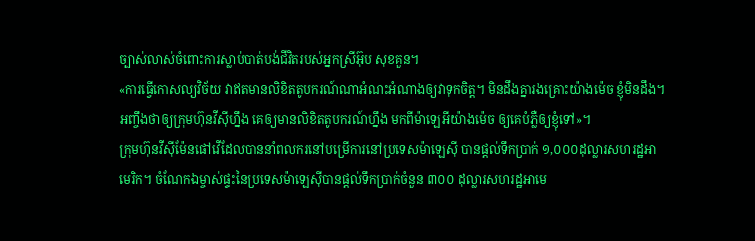ច្បាស់លាស់ចំពោះការស្លាប់បាត់បង់ជីវិតរបស់អ្នកស្រីអ៊ុប សុខគួន។
«ការធ្វើកោសល្យវិច័យ វាឥតមានលិខិតតូបករណ៍ណាអំណះអំណាងឲ្យវាទុកចិត្ត។ មិនដឹងគ្នារងគ្រោះយ៉ាងម៉េច ខ្ញុំមិនដឹង។ អញ្ចឹងថាឲ្យក្រុមហ៊ុនវីស៊ីហ្នឹង គេឲ្យមានលិខិតតូបករណ៍ហ្នឹង មកពីម៉ាឡេអីយ៉ាងម៉េច ឲ្យគេបំភ្លឺឲ្យខ្ញុំទៅ»។
ក្រុមហ៊ុនវីស៊ីម៉ែនផៅវើដែលបាននាំពលករនៅបម្រើការនៅប្រទេសម៉ាឡេស៊ី បានផ្តល់ទឹកប្រាក់ ១,០០០ដុល្លារសហរដ្ឋអាមេរិក។ ចំណែកឯម្ចាស់ផ្ទះនៃប្រទេសម៉ាឡេស៊ីបានផ្តល់ទឹកប្រាក់ចំនួន ៣០០ ដុល្លារសហរដ្ឋអាមេ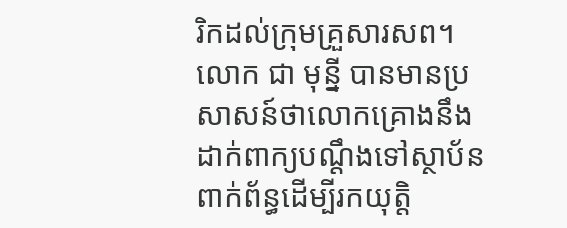រិកដល់ក្រុមគ្រួសារសព។
លោក ជា មុន្នី បានមានប្រសាសន៍ថាលោកគ្រោងនឹងដាក់ពាក្យបណ្តឹងទៅស្ថាប័នពាក់ព័ន្ធដើម្បីរកយុត្តិ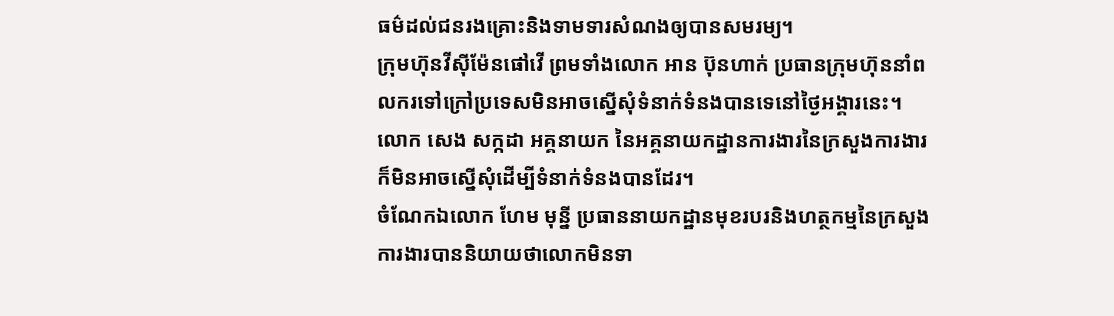ធម៌ដល់ជនរងគ្រោះនិងទាមទារសំណងឲ្យបានសមរម្យ។
ក្រុមហ៊ុនវីស៊ីម៉ែនផៅវើ ព្រមទាំងលោក អាន ប៊ុនហាក់ ប្រធានក្រុមហ៊ុននាំពលករទៅក្រៅប្រទេសមិនអាចស្នើសុំទំនាក់ទំនងបានទេនៅថ្ងៃអង្គារនេះ។
លោក សេង សក្កដា អគ្គនាយក នៃអគ្គនាយកដ្ឋានការងារនៃក្រសួងការងារក៏មិនអាចស្នើសុំដើម្បីទំនាក់ទំនងបានដែរ។
ចំណែកឯលោក ហែម មុន្នី ប្រធាននាយកដ្ឋានមុខរបរនិងហត្ថកម្មនៃក្រសួងការងារបាននិយាយថាលោកមិនទា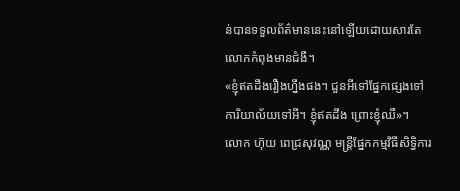ន់បានទទួលព័ត៌មាននេះនៅឡើយដោយសារតែលោកកំពុងមានជំងឺ។
«ខ្ញុំឥតដឹងរឿងហ្នឹងផង។ ជួនអីទៅផ្នែកផ្សេងទៅការិយាល័យទៅអី។ ខ្ញុំឥតដឹង ព្រោះខ្ញុំឈឺ»។
លោក ហ៊ុយ ពេជ្រសុវណ្ណ មន្ត្រីផ្នែកកម្មវិធីសិទ្ធិការ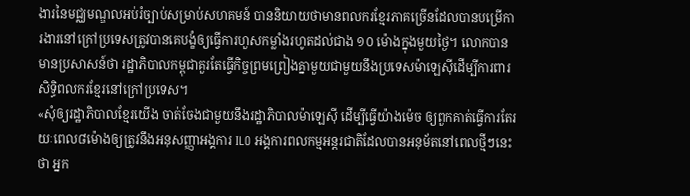ងារនៃមជ្ឈមណ្ឌលអប់រំច្បាប់សម្រាប់សហគមន៍ បាននិយាយថាមានពលករខ្មែរភាគច្រើនដែលបានបម្រើការងារនៅក្រៅប្រទេសត្រូវបានគេបង្ខំឲ្យធ្វើការហួសកម្លាំងរហូតដល់ជាង ១០ ម៉ោងក្នុងមួយថ្ងៃ។ លោកបានមានប្រសាសន៍ថា រដ្ឋាភិបាលកម្ពុជាគួរតែធ្វើកិច្ចព្រមព្រៀងគ្នាមួយជាមួយនឹងប្រទេសម៉ាឡេស៊ីដើម្បីការពារសិទ្ធិពលករខ្មែរនៅក្រៅប្រទេស។
«សុំឲ្យរដ្ឋាភិបាលខ្មែរយើង ចាត់ចែងជាមួយនឹងរដ្ឋាភិបាលម៉ាឡេស៊ី ដើម្បីធ្វើយ៉ាងម៉េច ឲ្យពួកគាត់ធ្វើការតែរយៈពេល៨ម៉ោងឲ្យត្រូវនឹងអនុសញ្ញាអង្គការ ILO អង្គការពលកម្មអន្តរជាតិដែលបានអនុម័តនៅពេលថ្មីៗនេះថា អ្នក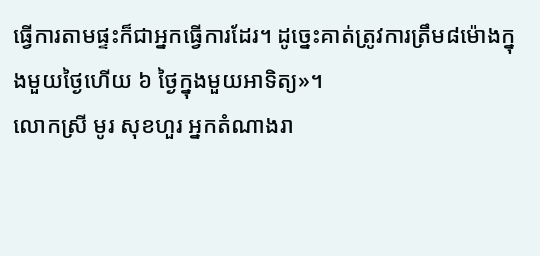ធ្វើការតាមផ្ទះក៏ជាអ្នកធ្វើការដែរ។ ដូច្នេះគាត់ត្រូវការត្រឹម៨ម៉ោងក្នុងមួយថ្ងៃហើយ ៦ ថ្ងៃក្នុងមួយអាទិត្យ»។
លោកស្រី មូរ សុខហួរ អ្នកតំណាងរា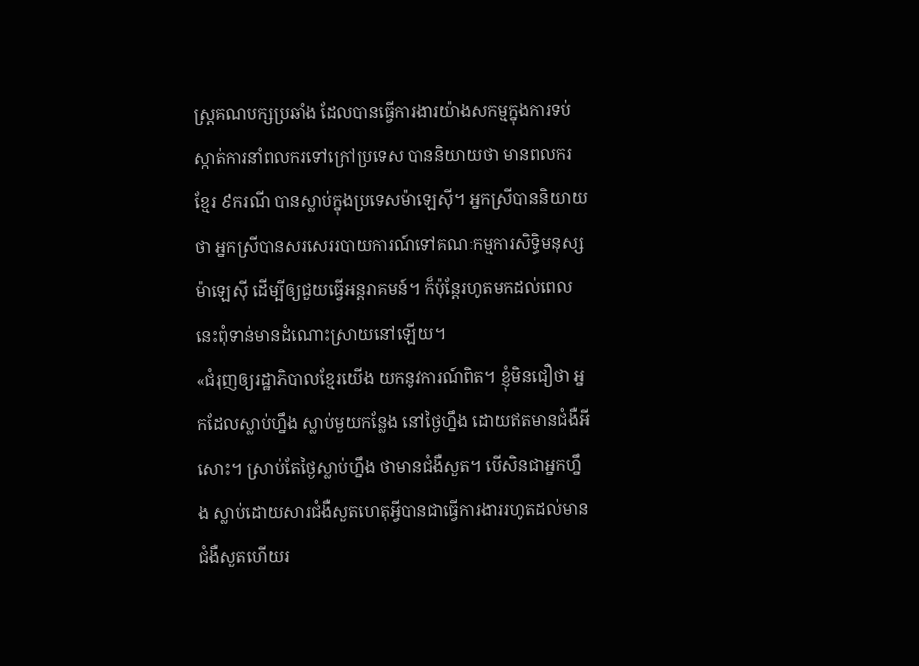ស្រ្តគណបក្សប្រឆាំង ដែលបានធ្វើការងារយ៉ាងសកម្មក្នុងការទប់ស្កាត់ការនាំពលករទៅក្រៅប្រទេស បាននិយាយថា មានពលករខ្មែរ ៩ករណី បានស្លាប់ក្នុងប្រទេសម៉ាឡេស៊ី។ អ្នកស្រីបាននិយាយថា អ្នកស្រីបានសរសេររបាយការណ៍ទៅគណៈកម្មការសិទ្ធិមនុស្សម៉ាឡេស៊ី ដើម្បីឲ្យជួយធ្វើអន្តរាគមន៍។ ក៏ប៉ុន្តែរហូតមកដល់ពេលនេះពុំទាន់មានដំណោះស្រាយនៅឡើយ។
«ជំរុញឲ្យរដ្ឋាភិបាលខ្មែរយើង យកនូវការណ៍ពិត។ ខ្ញុំមិនជឿថា អ្នកដែលស្លាប់ហ្នឹង ស្លាប់មួយកន្លែង នៅថ្ងៃហ្នឹង ដោយឥតមានជំងឺអីសោះ។ ស្រាប់តែថ្ងៃស្លាប់ហ្នឹង ថាមានជំងឺសួត។ បើសិនជាអ្នកហ្នឹង ស្លាប់ដោយសារជំងឺសួតហេតុអ្វីបានជាធ្វើការងាររហូតដល់មានជំងឺសួតហើយរ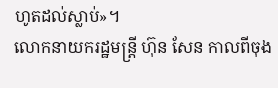ហូតដល់ស្លាប់»។
លោកនាយករដ្ឋមន្ត្រី ហ៊ុន សែន កាលពីចុង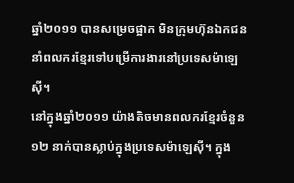ឆ្នាំ២០១១ បានសម្រេចផ្អាក មិនក្រុមហ៊ុនឯកជននាំពលករខ្មែរទៅបម្រើការងារនៅប្រទេសម៉ាឡេស៊ី។
នៅក្នុងឆ្នាំ២០១១ យ៉ាងតិចមានពលករខ្មែរចំនួន១២ នាក់បានស្លាប់ក្នុងប្រទេសម៉ាឡេស៊ី។ ក្នុង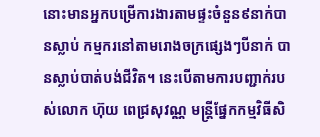នោះមានអ្នកបម្រើការងារតាមផ្ទះចំនួន៩នាក់បានស្លាប់ កម្មករនៅតាមរោងចក្រផ្សេងៗបីនាក់ បានស្លាប់បាត់បង់ជីវិត។ នេះបើតាមការបញ្ជាក់របស់លោក ហ៊ុយ ពេជ្រសុវណ្ណ មន្ត្រីផ្នែកកម្មវិធីសិ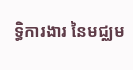ទ្ធិការងារ នៃមជ្ឈម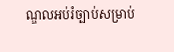ណ្ឌលអប់រំច្បាប់សម្រាប់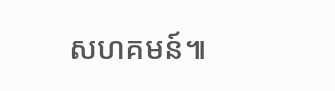សហគមន៍៕